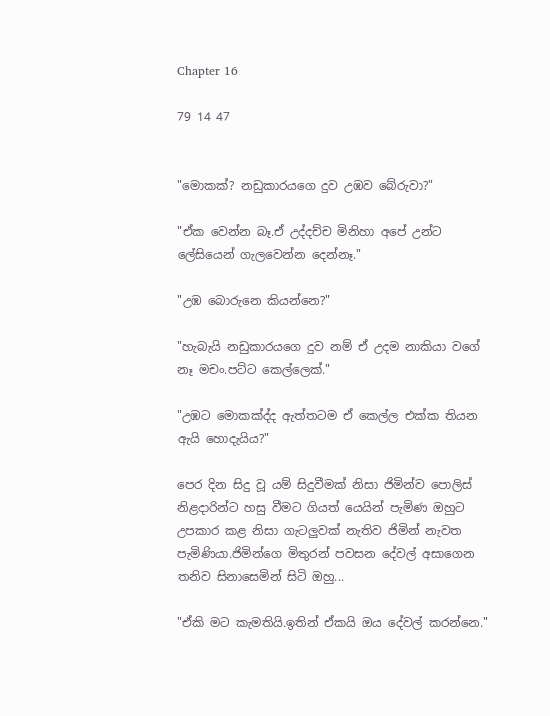Chapter 16

79 14 47


"මොකක්? නඩුකාරයගෙ දුව උඹව බේරුවා?"

"ඒක වෙන්න බෑ.ඒ උද්දච්ච මිනිහා අපේ උන්ට ලේසියෙන් ගැලවෙන්න දෙන්නෑ."

"උඹ බොරුනෙ කියන්නෙ?"

"හැබැයි නඩුකාරයගෙ දුව නම් ඒ උදම නාකියා වගේ නෑ මචං.පට්ට කෙල්ලෙක්."

"උඹට මොකක්ද්ද ඇත්තටම ඒ කෙල්ල එක්ක තියන ඇයි හොදැයිය?"

පෙර දින සිදු වූ යම් සිදුවීමක් නිසා ජිමින්ව පොලිස් නිළදාරින්ට හසු වීමට ගියත් යෙයින් පැමිණ ඔහුට උපකාර කළ නිසා ගැටලුවක් නැතිව ජිමින් නැවත පැමිණියා.ජිමින්ගෙ මිතුරන් පවසන දේවල් අසාගෙන තනිව සිනාසෙමින් සිටි ඔහු...

"ඒකි මට කැමතියි.ඉතින් ඒකයි ඔය දේවල් කරන්නෙ."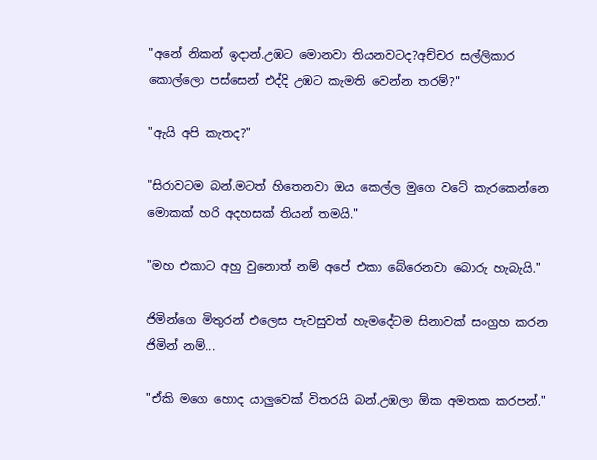"අනේ නිකන් ඉදාන්.උඹට මොනවා තියනවටද?අච්චර සල්ලිකාර කොල්ලො පස්සෙන් එද්දි උඹට කැමති වෙන්න තරම්?"

"ඇයි අපි කැතද?"

"සිරාවටම බන්.මටත් හිතෙනවා ඔය කෙල්ල මුගෙ වටේ කැරකෙන්නෙ මොකක් හරි අදහසක් තියන් තමයි."

"මහ එකාට අහු වුනොත් නම් අපේ එකා බේරෙනවා බොරු හැබැයි."

ජිමින්ගෙ මිතුරන් එලෙස පැවසුවත් හැමදේටම සිනාවක් සංග්‍රහ කරන ජිමින් නම්...

"ඒකි මගෙ හොද යාලුවෙක් විතරයි බන්.උඹලා ඕක අමතක කරපන්."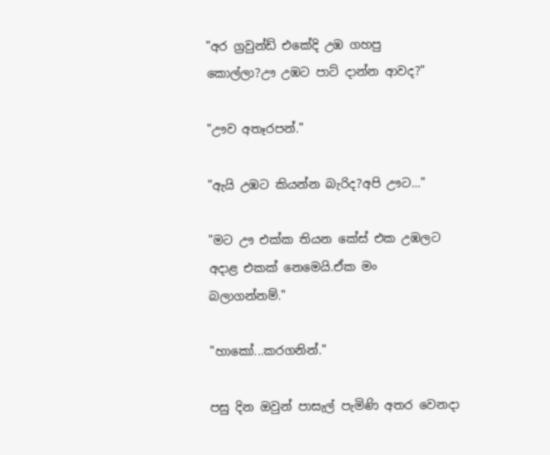"අර ග්‍රවුන්ඩ් එකේදි උඹ ගහපු කොල්ලා?ඌ උඹට පාට් දාන්න ආවද?"

"ඌව අතෑරපන්."

"ඇයි උඹට කියන්න බැරිද?අපි ඌට..."

"මට ඌ එක්ක තියන කේස් එක උඹලට අදාළ එකක් නෙමෙයි.ඒක මං බලාගන්නම්."

"හාකෝ...කරගනින්."

පසු දින ඔවුන් පාසැල් පැමිණි අතර වෙනදා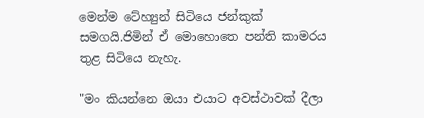මෙන්ම ටේහ්‍යුන් සිටියෙ ජන්කුක් සමගයි.ජිමින් ඒ මොහොතෙ පන්ති කාමරය තුළ සිටියෙ නැහැ.

"මං කියන්නෙ ඔයා එයාට අවස්ථාවක් දීලා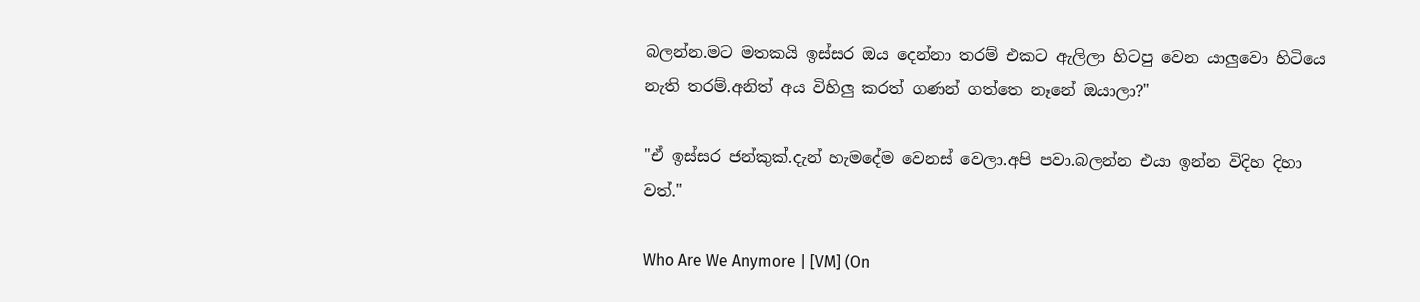බලන්න.මට මතකයි ඉස්සර ඔය දෙන්නා තරම් එකට ඇලිලා හිටපු වෙන යාලුවො හිටියෙ නැති තරම්.අනිත් අය විහිලු කරත් ගණන් ගත්තෙ නෑනේ ඔයාලා?"

"ඒ ඉස්සර ජන්කුක්.දැන් හැමදේම වෙනස් වෙලා.අපි පවා.බලන්න එයා ඉන්න විදිහ දිහා වත්."

Who Are We Anymore | [VM] (On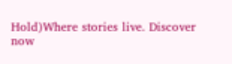Hold)Where stories live. Discover now